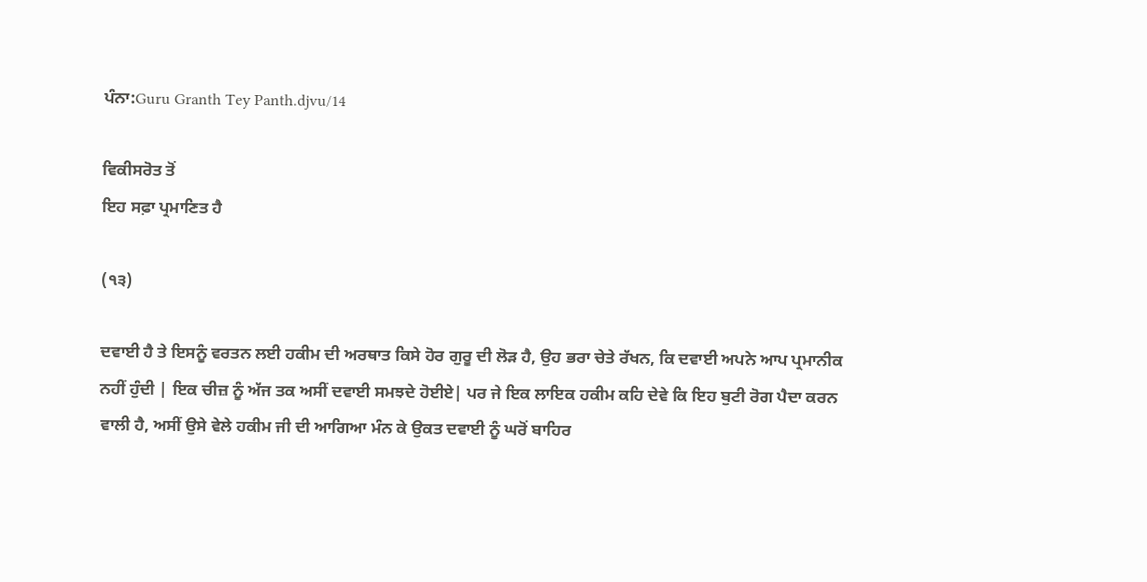ਪੰਨਾ:Guru Granth Tey Panth.djvu/14

ਵਿਕੀਸਰੋਤ ਤੋਂ
ਇਹ ਸਫ਼ਾ ਪ੍ਰਮਾਣਿਤ ਹੈ

(੧੩)

ਦਵਾਈ ਹੈ ਤੇ ਇਸਨੂੰ ਵਰਤਨ ਲਈ ਹਕੀਮ ਦੀ ਅਰਥਾਤ ਕਿਸੇ ਹੋਰ ਗੁਰੂ ਦੀ ਲੋੜ ਹੈ, ਉਹ ਭਰਾ ਚੇਤੇ ਰੱਖਨ, ਕਿ ਦਵਾਈ ਅਪਨੇ ਆਪ ਪ੍ਰਮਾਨੀਕ ਨਹੀਂ ਹੁੰਦੀ | ਇਕ ਚੀਜ਼ ਨੂੰ ਅੱਜ ਤਕ ਅਸੀਂ ਦਵਾਈ ਸਮਝਦੇ ਹੋਈਏ| ਪਰ ਜੇ ਇਕ ਲਾਇਕ ਹਕੀਮ ਕਹਿ ਦੇਵੇ ਕਿ ਇਹ ਬੁਟੀ ਰੋਗ ਪੈਦਾ ਕਰਨ ਵਾਲੀ ਹੈ, ਅਸੀਂ ਉਸੇ ਵੇਲੇ ਹਕੀਮ ਜੀ ਦੀ ਆਗਿਆ ਮੰਨ ਕੇ ਉਕਤ ਦਵਾਈ ਨੂੰ ਘਰੋਂ ਬਾਹਿਰ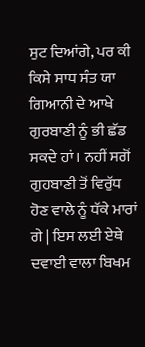ਸੁਟ ਦਿਆਂਗੇ, ਪਰ ਕੀ ਕਿਸੇ ਸਾਧ ਸੰਤ ਯਾ ਗਿਆਨੀ ਦੇ ਆਖੇ ਗੁਰਬਾਣੀ ਨੂੰ ਭੀ ਛੱਡ ਸਕਦੇ ਹਾਂ। ਨਹੀਂ ਸਗੋਂ ਗੁਹਬਾਣੀ ਤੋਂ ਵਿਰੁੱਧ ਹੋਣ ਵਾਲੇ ਨੂੰ ਧੱਕੇ ਮਾਰਾਂ ਗੇ | ਇਸ ਲਈ ਏਥੇ ਦਵਾਈ ਵਾਲਾ ਬਿਖਮ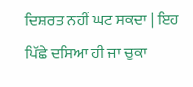ਦਿਸ਼ਰਤ ਨਹੀਂ ਘਟ ਸਕਦਾ | ਇਹ ਪਿੱਛੇ ਦਸਿਆ ਹੀ ਜਾ ਚੁਕਾ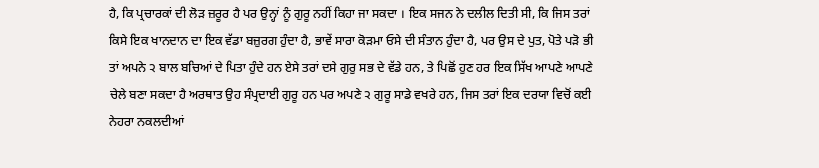ਹੈ, ਕਿ ਪ੍ਰਚਾਰਕਾਂ ਦੀ ਲੋੜ ਜ਼ਰੂਰ ਹੈ ਪਰ ਉਨ੍ਹਾਂ ਨੂੰ ਗੁਰੂ ਨਹੀਂ ਕਿਹਾ ਜਾ ਸਕਦਾ । ਇਕ ਸਜਨ ਨੇ ਦਲੀਲ ਦਿਤੀ ਸੀ, ਕਿ ਜਿਸ ਤਰਾਂ ਕਿਸੇ ਇਕ ਖਾਨਦਾਨ ਦਾ ਇਕ ਵੱਡਾ ਬਜ਼ੁਰਗ ਹੁੰਦਾ ਹੈ, ਭਾਵੇਂ ਸਾਰਾ ਕੋੜਮਾ ਓਸੇ ਦੀ ਸੰਤਾਨ ਹੁੰਦਾ ਹੈ, ਪਰ ਉਸ ਦੇ ਪੁਤ, ਪੋਤੇ ਪੜੋ ਭੀ ਤਾਂ ਅਪਨੇ ੨ ਬਾਲ ਬਚਿਆਂ ਦੇ ਪਿਤਾ ਹੁੰਦੇ ਹਨ ਏਸੇ ਤਰਾਂ ਦਸੇ ਗੁਰੁ ਸਭ ਦੇ ਵੱਡੇ ਹਨ, ਤੇ ਪਿਛੋਂ ਹੁਣ ਹਰ ਇਕ ਸਿੱਖ ਆਪਣੇ ਆਪਣੇ ਚੇਲੇ ਬਣਾ ਸਕਦਾ ਹੈ ਅਰਥਾਤ ਉਹ ਸੰਪ੍ਰਦਾਈ ਗੁਰੂ ਹਨ ਪਰ ਅਪਣੇ ੨ ਗੁਰੂ ਸਾਡੇ ਵਖਰੇ ਹਨ, ਜਿਸ ਤਰਾਂ ਇਕ ਦਰਯਾ ਵਿਚੋਂ ਕਈ ਨੇਹਰਾ ਨਕਲਦੀਆਂ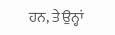ਹਨ, ਤੇ ਉਨ੍ਹਾਂ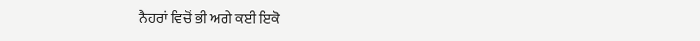ਨੈਹਰਾਂ ਵਿਚੋਂ ਭੀ ਅਗੇ ਕਈ ਇਕੋ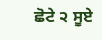ਛੋਟੇ ੨ ਸੂਏ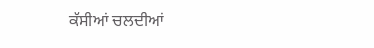ਕੱਸੀਆਂ ਚਲਦੀਆਂ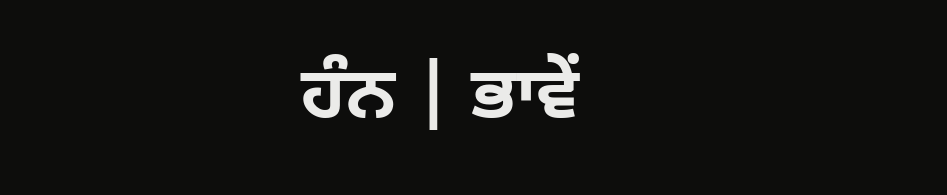ਹੰਨ | ਭਾਵੇਂ